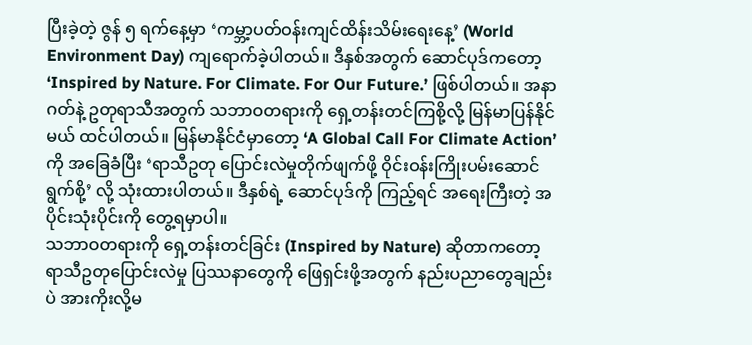ပြီးခဲ့တဲ့ ဇွန် ၅ ရက်နေ့မှာ ‘ကမ္ဘာ့ပတ်ဝန်းကျင်ထိန်းသိမ်းရေးနေ့’ (World Environment Day) ကျရောက်ခဲ့ပါတယ်။ ဒီနှစ်အတွက် ဆောင်ပုဒ်ကတော့ ‘Inspired by Nature. For Climate. For Our Future.’ ဖြစ်ပါတယ်။ အနာဂတ်နဲ့ ဥတုရာသီအတွက် သဘာဝတရားကို ရှေ့တန်းတင်ကြစို့လို့ မြန်မာပြန်နိုင်မယ် ထင်ပါတယ်။ မြန်မာနိုင်ငံမှာတော့ ‘A Global Call For Climate Action’ ကို အခြေခံပြီး ‘ရာသီဥတု ပြောင်းလဲမှုတိုက်ဖျက်ဖို့ ဝိုင်းဝန်းကြိုးပမ်းဆောင်ရွက်စို့’ လို့ သုံးထားပါတယ်။ ဒီနှစ်ရဲ့ ဆောင်ပုဒ်ကို ကြည့်ရင် အရေးကြီးတဲ့ အပိုင်းသုံးပိုင်းကို တွေ့ရမှာပါ။
သဘာဝတရားကို ရှေ့တန်းတင်ခြင်း (Inspired by Nature) ဆိုတာကတော့ ရာသီဥတုပြောင်းလဲမှု ပြဿနာတွေကို ဖြေရှင်းဖို့အတွက် နည်းပညာတွေချည်းပဲ အားကိုးလို့မ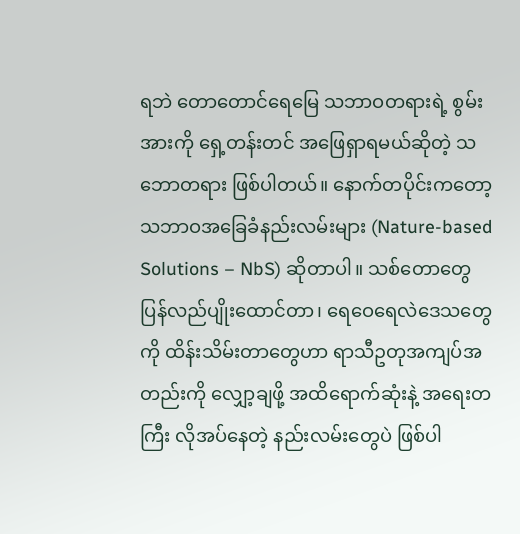ရဘဲ တောတောင်ရေမြေ သဘာဝတရားရဲ့ စွမ်းအားကို ရှေ့တန်းတင် အဖြေရှာရမယ်ဆိုတဲ့ သဘောတရား ဖြစ်ပါတယ်။ နောက်တပိုင်းကတော့ သဘာဝအခြေခံနည်းလမ်းများ (Nature-based Solutions – NbS) ဆိုတာပါ။ သစ်တောတွေ ပြန်လည်ပျိုးထောင်တာ၊ ရေဝေရေလဲဒေသတွေကို ထိန်းသိမ်းတာတွေဟာ ရာသီဥတုအကျပ်အတည်းကို လျှော့ချဖို့ အထိရောက်ဆုံးနဲ့ အရေးတကြီး လိုအပ်နေတဲ့ နည်းလမ်းတွေပဲ ဖြစ်ပါ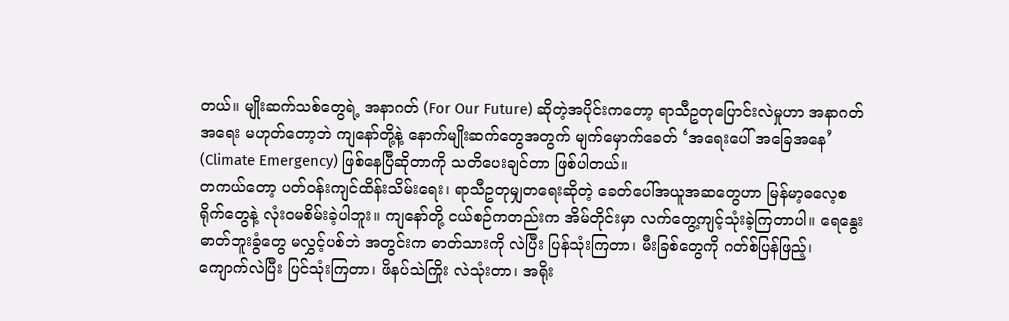တယ်။ မျိုးဆက်သစ်တွေရဲ့ အနာဂတ် (For Our Future) ဆိုတဲ့အပိုင်းကတော့ ရာသီဥတုပြောင်းလဲမှုဟာ အနာဂတ်အရေး မဟုတ်တော့ဘဲ ကျနော်တို့နဲ့ နောက်မျိုးဆက်တွေအတွက် မျက်မှောက်ခေတ် ‘အရေးပေါ် အခြေအနေ’ (Climate Emergency) ဖြစ်နေပြီဆိုတာကို သတိပေးချင်တာ ဖြစ်ပါတယ်။
တကယ်တော့ ပတ်ဝန်းကျင်ထိန်းသိမ်းရေး၊ ရာသီဥတုမျှတရေးဆိုတဲ့ ခေတ်ပေါ်အယူအဆတွေဟာ မြန်မာ့ဓလေ့စရိုက်တွေနဲ့ လုံးဝမစိမ်းခဲ့ပါဘူး။ ကျနော်တို့ ငယ်စဉ်ကတည်းက အိမ်တိုင်းမှာ လက်တွေ့ကျင့်သုံးခဲ့ကြတာပါ။ ရေနွေးဓာတ်ဘူးခွံတွေ မလွှင့်ပစ်ဘဲ အတွင်းက ဓာတ်သားကို လဲပြီး ပြန်သုံးကြတာ၊ မီးခြစ်တွေကို ဂတ်စ်ပြန်ဖြည့်၊ ကျောက်လဲပြီး ပြင်သုံးကြတာ၊ ဖိနပ်သဲကြိုး လဲသုံးတာ၊ အရိုး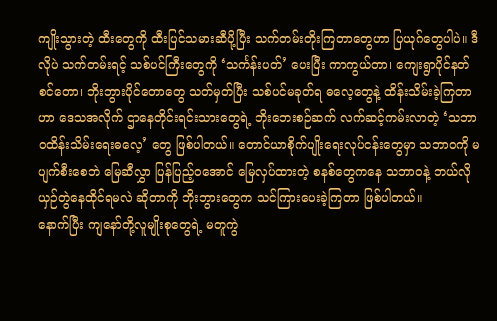ကျိုးသွားတဲ့ ထီးတွေကို ထီးပြင်သမားဆီပို့ပြီး သက်တမ်းတိုးကြတာတွေဟာ ပြယုဂ်တွေပါပဲ။ ဒီလိုပဲ သက်တမ်းရင့် သစ်ပင်ကြီးတွေကို ‘သင်္ကန်းပတ်’ ပေးပြီး ကာကွယ်တာ၊ ကျေးရွာပိုင်နတ်စင်တော၊ ဘိုးဘွားပိုင်တောတွေ သတ်မှတ်ပြီး သစ်ပင်မခုတ်ရ ဓလေ့တွေနဲ့ ထိန်းသိမ်းခဲ့ကြတာဟာ ဒေသအလိုက် ဌာနေတိုင်းရင်းသားတွေရဲ့ ဘိုးဘေးစဉ်ဆက် လက်ဆင့်ကမ်းလာတဲ့ ‘သဘာဝထိန်းသိမ်းရေးဓလေ့’ တွေ ဖြစ်ပါတယ်။ တောင်ယာစိုက်ပျိုးရေးလုပ်ငန်းတွေမှာ သဘာဝကို မပျက်စီးစေဘဲ မြေဆီလွှာ ပြန်ပြည့်ဝအောင် မြေလှပ်ထားတဲ့ စနစ်တွေကနေ သဘာဝနဲ့ ဘယ်လိုယှဉ်တွဲနေထိုင်ရမလဲ ဆိုတာကို ဘိုးဘွားတွေက သင်ကြားပေးခဲ့ကြတာ ဖြစ်ပါတယ်။
နောက်ပြီး ကျနော်တို့လူမျိုးစုတွေရဲ့ မတူကွဲ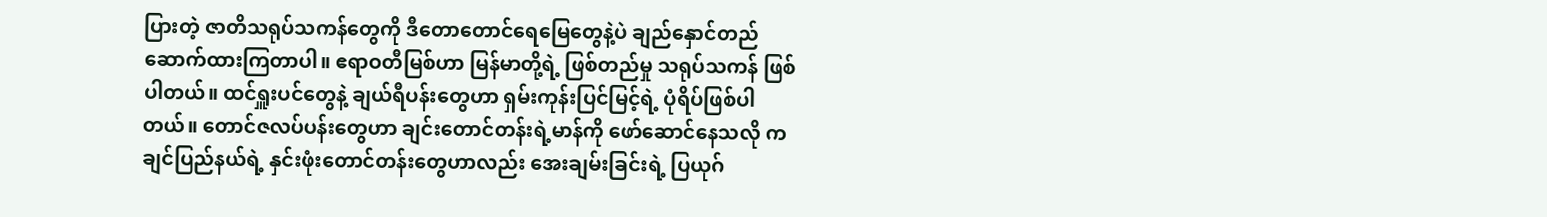ပြားတဲ့ ဇာတိသရုပ်သကန်တွေကို ဒီတောတောင်ရေမြေတွေနဲ့ပဲ ချည်နှောင်တည်ဆောက်ထားကြတာပါ။ ဧရာဝတီမြစ်ဟာ မြန်မာတို့ရဲ့ ဖြစ်တည်မှု သရုပ်သကန် ဖြစ်ပါတယ်။ ထင်ရှူးပင်တွေနဲ့ ချယ်ရီပန်းတွေဟာ ရှမ်းကုန်းပြင်မြင့်ရဲ့ ပုံရိပ်ဖြစ်ပါတယ်။ တောင်ဇလပ်ပန်းတွေဟာ ချင်းတောင်တန်းရဲ့မာန်ကို ဖော်ဆောင်နေသလို ကချင်ပြည်နယ်ရဲ့ နှင်းဖုံးတောင်တန်းတွေဟာလည်း အေးချမ်းခြင်းရဲ့ ပြယုဂ်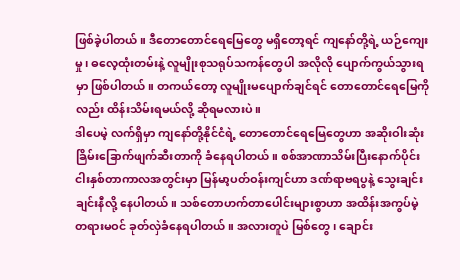ဖြစ်ခဲ့ပါတယ်။ ဒီတောတောင်ရေမြေတွေ မရှိတော့ရင် ကျနော်တို့ရဲ့ ယဉ်ကျေးမှု၊ ဓလေ့ထုံးတမ်းနဲ့ လူမျိုးစုသရုပ်သကန်တွေပါ အလိုလို ပျောက်ကွယ်သွားရမှာ ဖြစ်ပါတယ်။ တကယ်တော့ လူမျိုးမပျောက်ချင်ရင် တောတောင်ရေမြေကိုလည်း ထိန်းသိမ်းရမယ်လို့ ဆိုရမလားပဲ။
ဒါပေမဲ့ လက်ရှိမှာ ကျနော်တို့နိုင်ငံရဲ့ တောတောင်ရေမြေတွေဟာ အဆိုးဝါးဆုံး ခြိမ်းခြောက်ဖျက်ဆီးတာကို ခံနေရပါတယ်။ စစ်အာဏာသိမ်းပြီးနောက်ပိုင်း ငါးနှစ်တာကာလအတွင်းမှာ မြန်မာ့ပတ်ဝန်းကျင်ဟာ ဒဏ်ရာဗရပွနဲ့ သွေးချင်းချင်းနီလို့ နေပါတယ်။ သစ်တောဟက်တာပေါင်းများစွာဟာ အထိန်းအကွပ်မဲ့ တရားမဝင် ခုတ်လှဲခံနေရပါတယ်။ အလားတူပဲ မြစ်တွေ၊ ချောင်း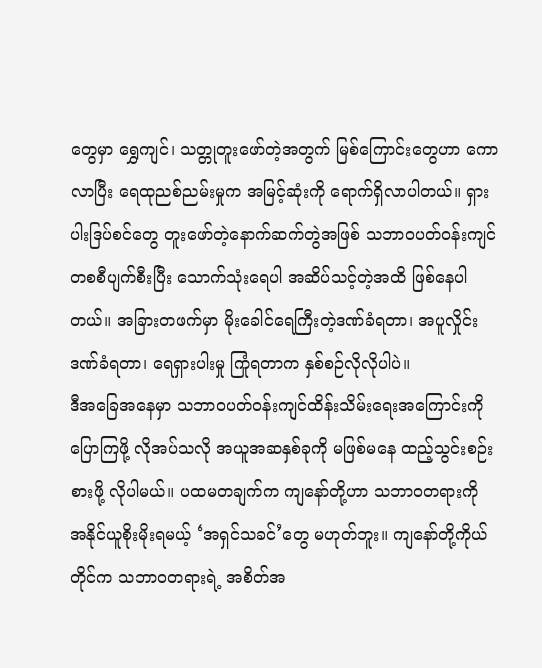တွေမှာ ရွှေကျင်၊ သတ္တုတူးဖော်တဲ့အတွက် မြစ်ကြောင်းတွေဟာ ကောလာပြီး ရေထုညစ်ညမ်းမှုက အမြင့်ဆုံးကို ရောက်ရှိလာပါတယ်။ ရှားပါးဒြပ်စင်တွေ တူးဖော်တဲ့နောက်ဆက်တွဲအဖြစ် သဘာဝပတ်ဝန်းကျင် တစစီပျက်စီးပြီး သောက်သုံးရေပါ အဆိပ်သင့်တဲ့အထိ ဖြစ်နေပါတယ်။ အခြားတဖက်မှာ မိုးခေါင်ရေကြီးတဲ့ဒဏ်ခံရတာ၊ အပူလှိုင်းဒဏ်ခံရတာ၊ ရေရှားပါးမှု ကြုံရတာက နှစ်စဉ်လိုလိုပါပဲ။
ဒီအခြေအနေမှာ သဘာဝပတ်ဝန်းကျင်ထိန်းသိမ်းရေးအကြောင်းကို ပြောကြဖို့ လိုအပ်သလို အယူအဆနှစ်ခုကို မဖြစ်မနေ ထည့်သွင်းစဉ်းစားဖို့ လိုပါမယ်။ ပထမတချက်က ကျနော်တို့ဟာ သဘာဝတရားကို အနိုင်ယူစိုးမိုးရမယ့် ‘အရှင်သခင်’တွေ မဟုတ်ဘူး။ ကျနော်တို့ကိုယ်တိုင်က သဘာဝတရားရဲ့ အစိတ်အ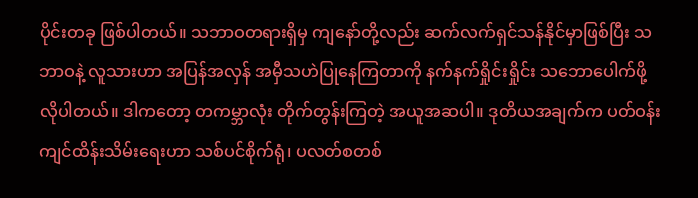ပိုင်းတခု ဖြစ်ပါတယ်။ သဘာဝတရားရှိမှ ကျနော်တို့လည်း ဆက်လက်ရှင်သန်နိုင်မှာဖြစ်ပြီး သဘာဝနဲ့ လူသားဟာ အပြန်အလှန် အမှီသဟဲပြုနေကြတာကို နက်နက်ရှိုင်းရှိုင်း သဘောပေါက်ဖို့ လိုပါတယ်။ ဒါကတော့ တကမ္ဘာလုံး တိုက်တွန်းကြတဲ့ အယူအဆပါ။ ဒုတိယအချက်က ပတ်ဝန်းကျင်ထိန်းသိမ်းရေးဟာ သစ်ပင်စိုက်ရုံ၊ ပလတ်စတစ်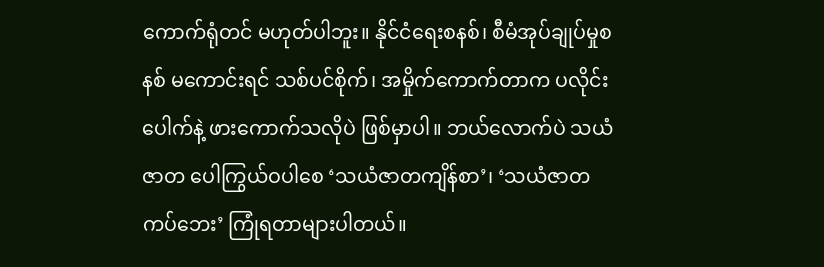ကောက်ရုံတင် မဟုတ်ပါဘူး။ နိုင်ငံရေးစနစ်၊ စီမံအုပ်ချုပ်မှုစနစ် မကောင်းရင် သစ်ပင်စိုက်၊ အမှိုက်ကောက်တာက ပလိုင်းပေါက်နဲ့ ဖားကောက်သလိုပဲ ဖြစ်မှာပါ။ ဘယ်လောက်ပဲ သယံဇာတ ပေါကြွယ်ဝပါစေ ‘သယံဇာတကျိန်စာ’၊ ‘သယံဇာတကပ်ဘေး’ ကြုံရတာများပါတယ်။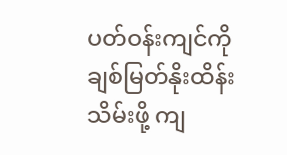ပတ်ဝန်းကျင်ကို ချစ်မြတ်နိုးထိန်းသိမ်းဖို့ ကျ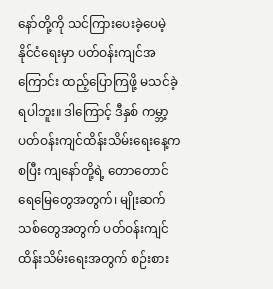နော်တို့ကို သင်ကြားပေးခဲ့ပေမဲ့ နိုင်ငံရေးမှာ ပတ်ဝန်းကျင်အကြောင်း ထည့်ပြောကြဖို့ မသင်ခဲ့ရပါဘူး။ ဒါကြောင့် ဒီနှစ် ကမ္ဘာ့ပတ်ဝန်းကျင်ထိန်းသိမ်းရေးနေ့ကစပြီး ကျနော်တို့ရဲ့ တောတောင်ရေမြေတွေအတွက်၊ မျိုးဆက်သစ်တွေအတွက် ပတ်ဝန်းကျင်ထိန်းသိမ်းရေးအတွက် စဉ်းစား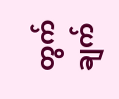တွက်ချက်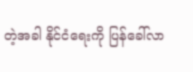တဲ့အခါ နိုင်ငံရေးကို ပြန်ခေါ်လာ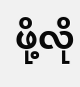ဖို့လို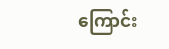ကြောင်း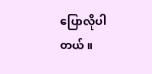ပြောလိုပါတယ်။